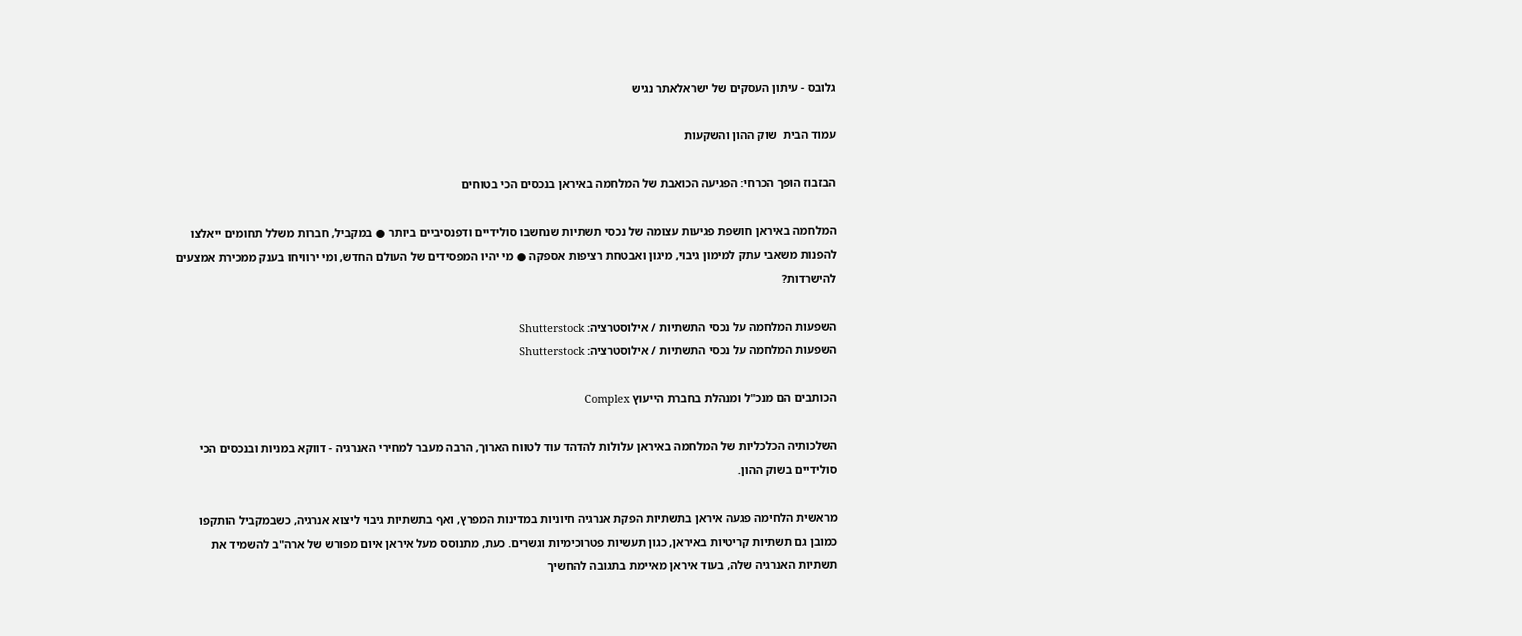גלובס - עיתון העסקים של ישראלאתר נגיש

עמוד הבית  שוק ההון והשקעות

הבזבוז הופך הכרחי: הפגיעה הכואבת של המלחמה באיראן בנכסים הכי בטוחים

המלחמה באיראן חושפת פגיעות עצומה של נכסי תשתיות שנחשבו סולידיים ודפנסיביים ביותר ● במקביל, חברות משלל תחומים ייאלצו להפנות משאבי עתק למימון גיבוי, מיגון ואבטחת רציפות אספקה ● מי יהיו המפסידים של העולם החדש, ומי ירוויחו בענק ממכירת אמצעים להישרדות?

השפעות המלחמה על נכסי התשתיות / אילוסטרציה: Shutterstock
השפעות המלחמה על נכסי התשתיות / אילוסטרציה: Shutterstock

הכותבים הם מנכ"ל ומנהלת בחברת הייעוץ Complex

השלכותיה הכלכליות של המלחמה באיראן עלולות להדהד עוד לטווח הארוך, הרבה מעבר למחירי האנרגיה - דווקא במניות ובנכסים הכי סולידיים בשוק ההון.

מראשית הלחימה פגעה איראן בתשתיות הפקת אנרגיה חיוניות במדינות המפרץ, ואף בתשתיות גיבוי ליצוא אנרגיה, כשבמקביל הותקפו כמובן גם תשתיות קריטיות באיראן, כגון תעשיות פטרוכימיות וגשרים. כעת, מתנוסס מעל איראן איום מפורש של ארה"ב להשמיד את תשתיות האנרגיה שלה, בעוד איראן מאיימת בתגובה להחשיך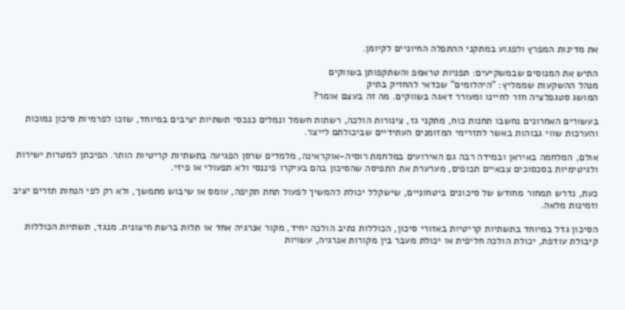את מדינות המפרץ ולפגוע במתקני ההתפלה החיוניים לקיומן.

התיש את המנוסים שבמשקיעים: תפניות טראמפ והשתקפותן בשווקים
מנהל ההשקעות שממליץ: "היהלומים" שכדאי להחזיק בתיק
המושג סטגפלציה חזר לחיינו ומעורר דאגה בשווקים. מה זה בעצם אומר?

בעשורים האחרונים נחשבו תחנות כוח, מתקני גז, צינורות הולכה, רשתות חשמל ונמלים כנכסי תשתיות יציבים במיוחד, שזכו לפרמיות סיכון נמוכות והערכות שווי גבוהות באשר לתזרימי המזומנים העתידיים שביכולתם לייצר.

אולם, המלחמה באיראן ובמידה רבה גם האירועים במלחמת רוסיה-אוקראינה, מלמדים שרסן הפגיעה בתשתיות קריטיות הותר. הפיכתן למטרות ישירות ולגיטימיות בסכסוכים צבאיים תכופים, מערערת את התפיסה שהסיכון בהם בעיקרו פיננסי ולא תפעולי או פיזי.

כעת, נדרש תמחור מחודש של סיכונים ביטחוניים, שישקלל יכולת להמשיך לפעול תחת תקיפה, עומס או שיבוש מתמשך, ולא רק לפי הנחות תזרים יציב וזמינות מלאה.

הסיכון גדל במיוחד בתשתיות קריטיות באזורי סיכון, הכוללות נתיב הולכה יחיד, מקור אנרגיה אחד או תלות ברשת חיצונית. מנגד, תשתיות הכוללות קיבולת עודפת, יכולת הולכה חליפית או יכולת מעבר בין מקורות אנרגיה, עשויות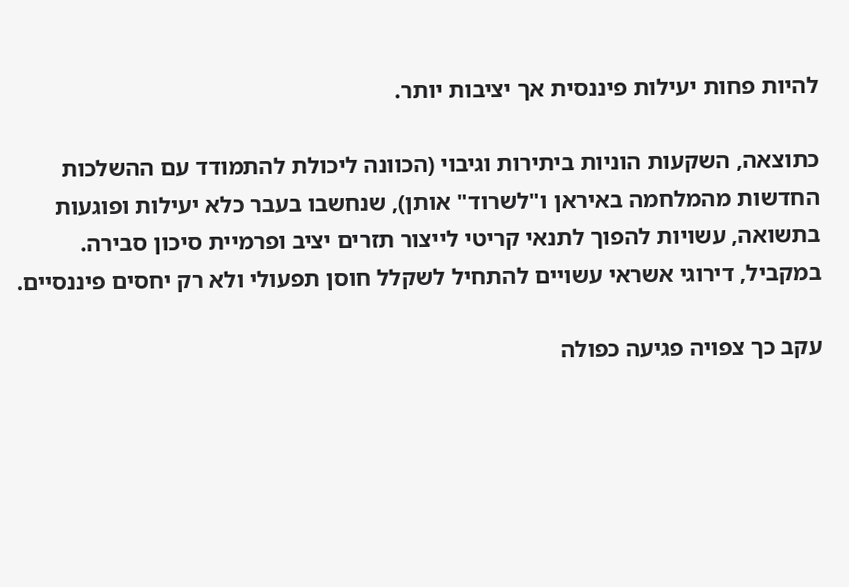להיות פחות יעילות פיננסית אך יציבות יותר.

כתוצאה, השקעות הוניות ביתירות וגיבוי (הכוונה ליכולת להתמודד עם ההשלכות החדשות מהמלחמה באיראן ו"לשרוד" אותן), שנחשבו בעבר כלא יעילות ופוגעות בתשואה, עשויות להפוך לתנאי קריטי לייצור תזרים יציב ופרמיית סיכון סבירה. במקביל, דירוגי אשראי עשויים להתחיל לשקלל חוסן תפעולי ולא רק יחסים פיננסיים.

עקב כך צפויה פגיעה כפולה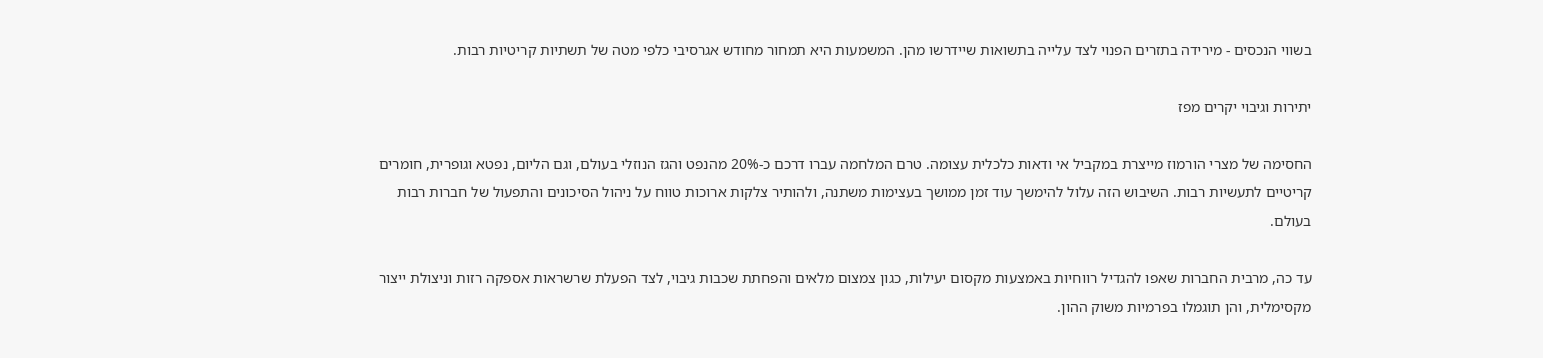בשווי הנכסים - מירידה בתזרים הפנוי לצד עלייה בתשואות שיידרשו מהן. המשמעות היא תמחור מחודש אגרסיבי כלפי מטה של תשתיות קריטיות רבות.

יתירות וגיבוי יקרים מפז

החסימה של מצרי הורמוז מייצרת במקביל אי ודאות כלכלית עצומה. טרם המלחמה עברו דרכם כ-20% מהנפט והגז הנוזלי בעולם, וגם הליום, נפטא וגופרית, חומרים קריטיים לתעשיות רבות. השיבוש הזה עלול להימשך עוד זמן ממושך בעצימות משתנה, ולהותיר צלקות ארוכות טווח על ניהול הסיכונים והתפעול של חברות רבות בעולם.

עד כה, מרבית החברות שאפו להגדיל רווחיות באמצעות מקסום יעילות, כגון צמצום מלאים והפחתת שכבות גיבוי, לצד הפעלת שרשראות אספקה רזות וניצולת ייצור מקסימלית, והן תוגמלו בפרמיות משוק ההון.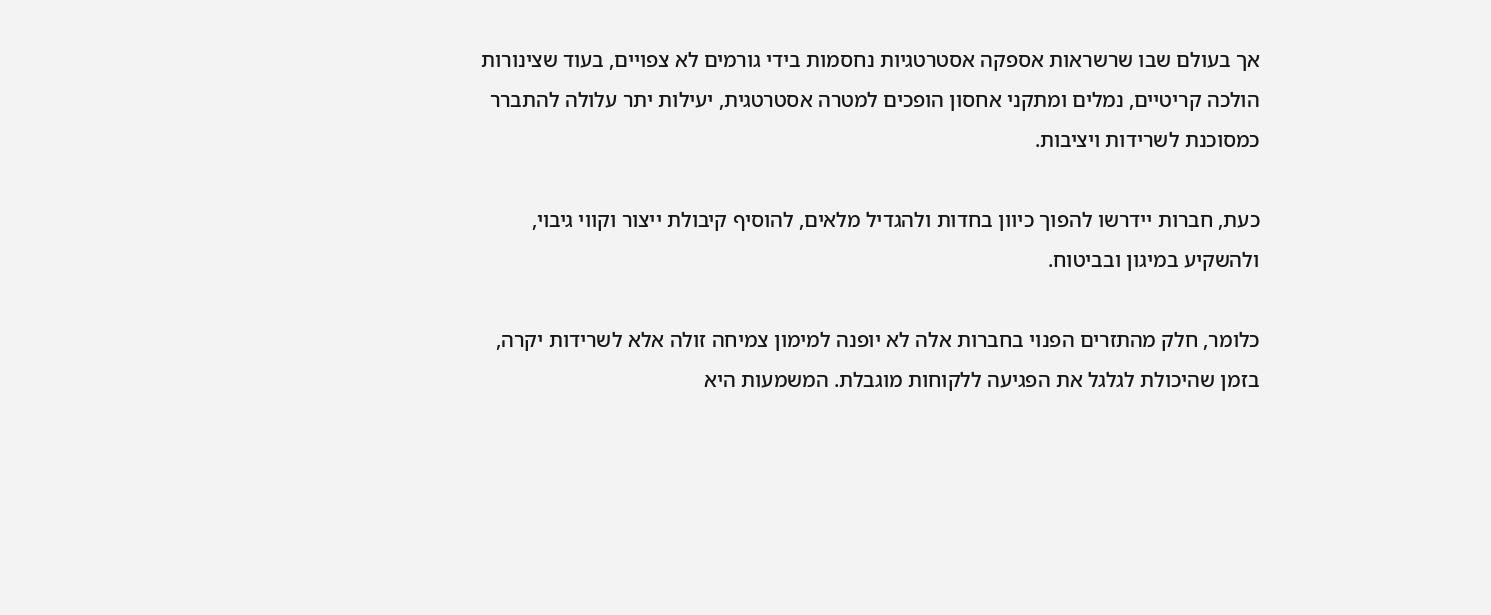אך בעולם שבו שרשראות אספקה אסטרטגיות נחסמות בידי גורמים לא צפויים, בעוד שצינורות הולכה קריטיים, נמלים ומתקני אחסון הופכים למטרה אסטרטגית, יעילות יתר עלולה להתברר כמסוכנת לשרידות ויציבות.

כעת, חברות יידרשו להפוך כיוון בחדות ולהגדיל מלאים, להוסיף קיבולת ייצור וקווי גיבוי, ולהשקיע במיגון ובביטוח.

כלומר, חלק מהתזרים הפנוי בחברות אלה לא יופנה למימון צמיחה זולה אלא לשרידות יקרה, בזמן שהיכולת לגלגל את הפגיעה ללקוחות מוגבלת. המשמעות היא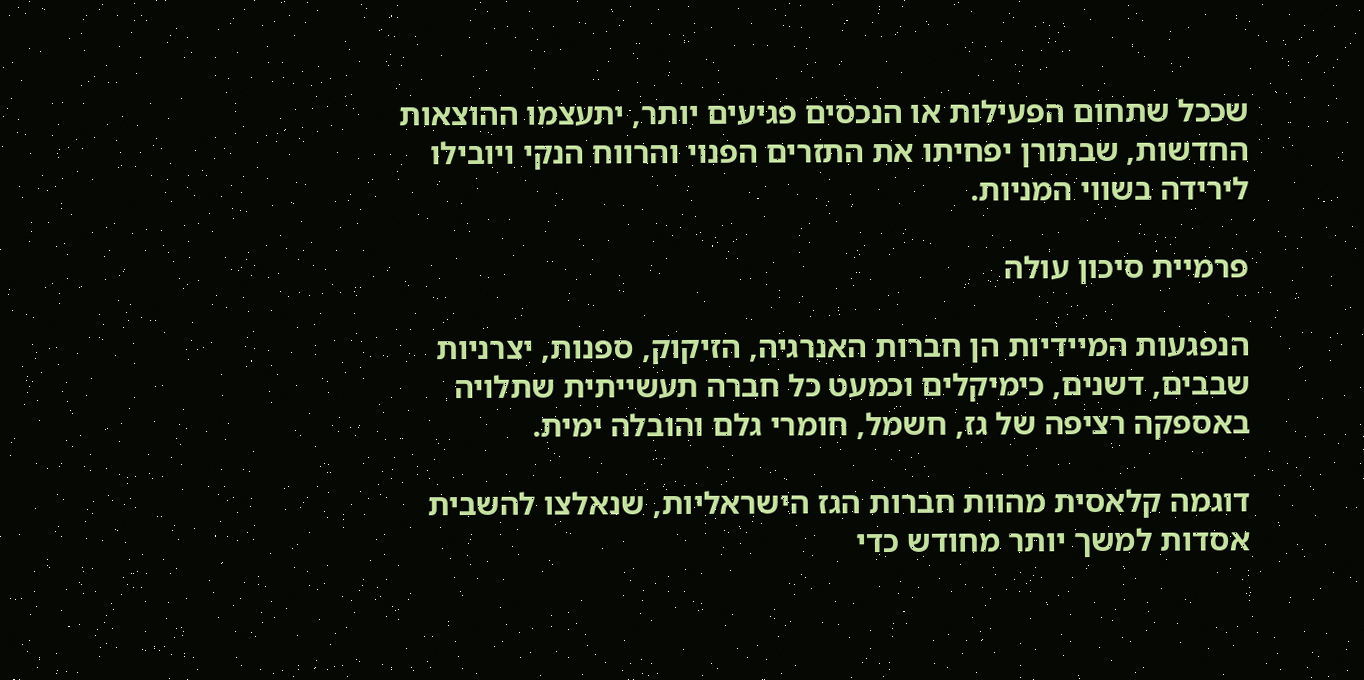שככל שתחום הפעילות או הנכסים פגיעים יותר, יתעצמו ההוצאות החדשות, שבתורן יפחיתו את התזרים הפנוי והרווח הנקי ויובילו לירידה בשווי המניות.

פרמיית סיכון עולה

הנפגעות המיידיות הן חברות האנרגיה, הזיקוק, ספנות, יצרניות שבבים, דשנים, כימיקלים וכמעט כל חברה תעשייתית שתלויה באספקה רציפה של גז, חשמל, חומרי גלם והובלה ימית.

דוגמה קלאסית מהוות חברות הגז הישראליות, שנאלצו להשבית אסדות למשך יותר מחודש כדי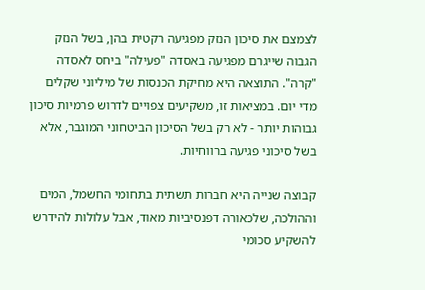לצמצם את סיכון הנזק מפגיעה רקטית בהן, בשל הנזק הגבוה שייגרם מפגיעה באסדה "פעילה" ביחס לאסדה "קרה". התוצאה היא מחיקת הכנסות של מיליוני שקלים מדי יום. במציאות זו, משקיעים צפויים לדרוש פרמיות סיכון גבוהות יותר - לא רק בשל הסיכון הביטחוני המוגבר, אלא בשל סיכוני פגיעה ברווחיות.

קבוצה שנייה היא חברות תשתית בתחומי החשמל, המים וההולכה, שלכאורה דפנסיביות מאוד, אבל עלולות להידרש להשקיע סכומי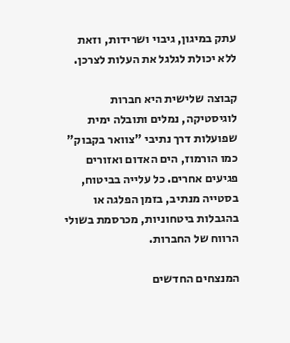עתק במיגון, גיבוי ושרידות, וזאת ללא יכולת לגלגל את העלות לצרכן.

קבוצה שלישית היא חברות לוגיסטיקה, נמלים ותובלה ימית שפועלות דרך נתיבי "צוואר בקבוק" כמו הורמוז, הים האדום ואזורים פגיעים אחרים. כל עלייה בביטוח, בסטייה מנתיב, בזמן הפלגה או בהגבלות ביטחוניות, מכרסמת בשולי הרווח של החברות.

המנצחים החדשים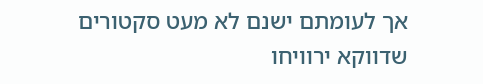אך לעומתם ישנם לא מעט סקטורים שדווקא ירוויחו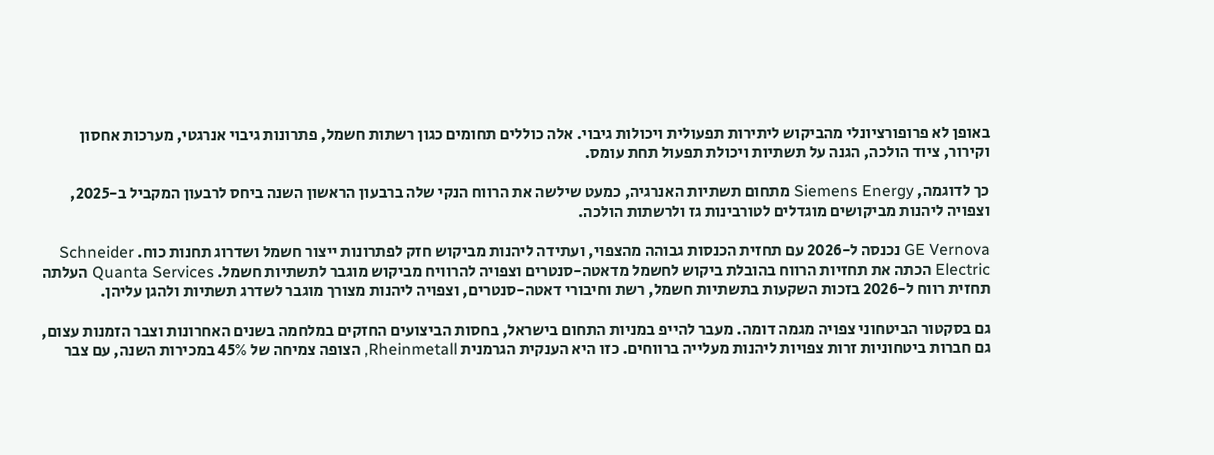באופן לא פרופורציונלי מהביקוש ליתירות תפעולית ויכולות גיבוי. אלה כוללים תחומים כגון רשתות חשמל, פתרונות גיבוי אנרגטי, מערכות אחסון וקירור, ציוד הולכה, הגנה על תשתיות ויכולת תפעול תחת עומס.

כך לדוגמה, Siemens Energy מתחום תשתיות האנרגיה, כמעט שילשה את הרווח הנקי שלה ברבעון הראשון השנה ביחס לרבעון המקביל ב-2025, וצפויה ליהנות מביקושים מוגדלים לטורבינות גז ולרשתות הולכה.

GE Vernova נכנסה ל-2026 עם תחזית הכנסות גבוהה מהצפוי, ועתידה ליהנות מביקוש חזק לפתרונות ייצור חשמל ושדרוג תחנות כוח. Schneider Electric הכתה את תחזיות הרווח בהובלת ביקוש לחשמל מדאטה-סנטרים וצפויה להרוויח מביקוש מוגבר לתשתיות חשמל. Quanta Services העלתה תחזית רווח ל-2026 בזכות השקעות בתשתיות חשמל, רשת וחיבורי דאטה-סנטרים, וצפויה ליהנות מצורך מוגבר לשדרג תשתיות ולהגן עליהן.

גם בסקטור הביטחוני צפויה מגמה דומה. מעבר להייפ במניות התחום בישראל, בחסות הביצועים החזקים במלחמה בשנים האחרונות וצבר הזמנות עצום, גם חברות ביטחוניות זרות צפויות ליהנות מעלייה ברווחים. כזו היא הענקית הגרמנית Rheinmetall, הצופה צמיחה של 45% במכירות השנה, עם צבר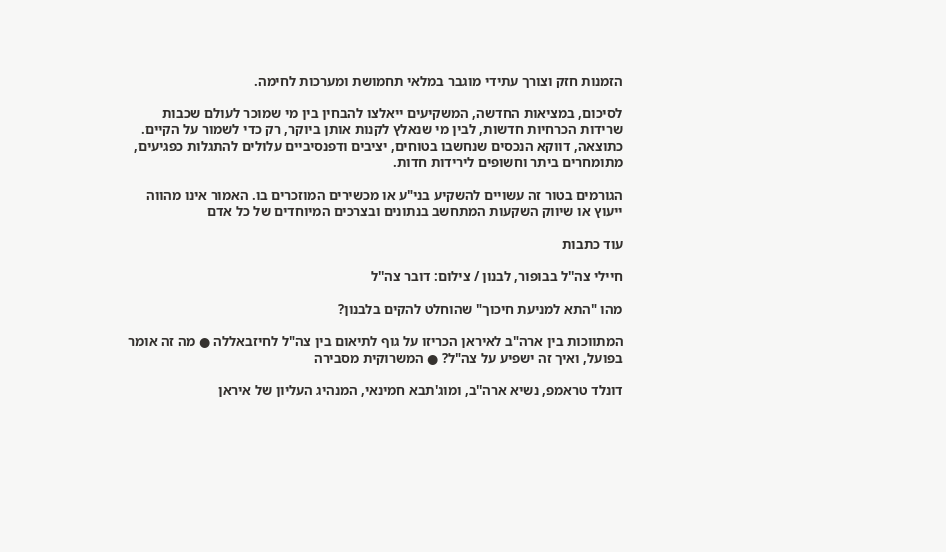הזמנות חזק וצורך עתידי מוגבר במלאי תחמושת ומערכות לחימה.

לסיכום, במציאות החדשה, המשקיעים ייאלצו להבחין בין מי שמוכר לעולם שכבות שרידות הכרחיות חדשות, לבין מי שנאלץ לקנות אותן ביוקר, רק כדי לשמור על הקיים. כתוצאה, דווקא הנכסים שנחשבו בטוחים, יציבים ודפנסיביים עלולים להתגלות כפגיעים, מתומחרים ביתר וחשופים לירידות חדות.

הגורמים בטור זה עשויים להשקיע בני"ע או מכשירים המוזכרים בו. האמור אינו מהווה ייעוץ או שיווק השקעות המתחשב בנתונים ובצרכים המיוחדים של כל אדם

עוד כתבות

חיילי צה''ל בבופור, לבנון / צילום: דובר צה''ל

מהו "התא למניעת חיכוך" שהוחלט להקים בלבנון?

המתווכות בין ארה"ב לאיראן הכריזו על גוף לתיאום בין צה"ל לחיזבאללה ● מה זה אומר בפועל, ואיך זה ישפיע על צה"ל? ● המשרוקית מסבירה

דונלד טראמפ, נשיא ארה''ב, ומוג'תבא חמינאי, המנהיג העליון של איראן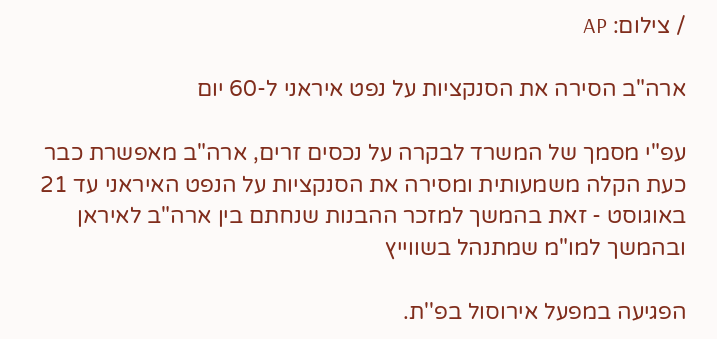/ צילום: AP

ארה"ב הסירה את הסנקציות על נפט איראני ל-60 יום

עפ"י מסמך של המשרד לבקרה על נכסים זרים, ארה"ב מאפשרת כבר כעת הקלה משמעותית ומסירה את הסנקציות על הנפט האיראני עד 21 באוגוסט - זאת בהמשך למזכר ההבנות שנחתם בין ארה"ב לאיראן ובהמשך למו"מ שמתנהל בשווייץ

הפגיעה במפעל אירוסול בפ''ת.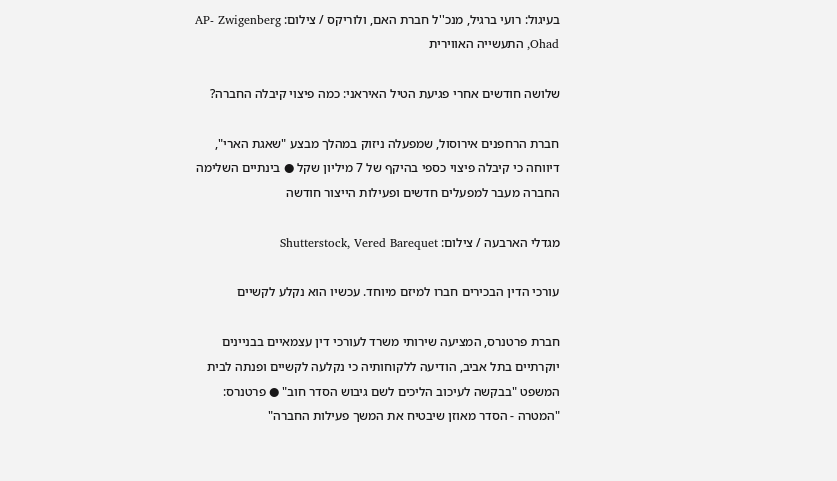בעיגול: רועי ברגיל, מנכ''ל חברת האם, ולוריקס / צילום: AP- Zwigenberg Ohad, התעשייה האווירית

שלושה חודשים אחרי פגיעת הטיל האיראני: כמה פיצוי קיבלה החברה?

חברת הרחפנים אירוסול, שמפעלה ניזוק במהלך מבצע "שאגת הארי", דיווחה כי קיבלה פיצוי כספי בהיקף של 7 מיליון שקל ● בינתיים השלימה החברה מעבר למפעלים חדשים ופעילות הייצור חודשה

מגדלי הארבעה / צילום: Shutterstock, Vered Barequet

עורכי הדין הבכירים חברו למיזם מיוחד. עכשיו הוא נקלע לקשיים

חברת פרטנרס, המציעה שירותי משרד לעורכי דין עצמאיים בבניינים יוקרתיים בתל אביב, הודיעה ללקוחותיה כי נקלעה לקשיים ופנתה לבית המשפט "בבקשה לעיכוב הליכים לשם גיבוש הסדר חוב" ● פרטנרס: "המטרה - הסדר מאוזן שיבטיח את המשך פעילות החברה"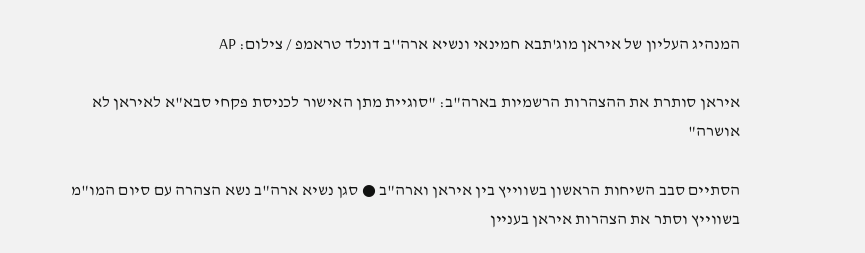המנהיג העליון של איראן מוג'תבא חמינאי ונשיא ארה''ב דונלד טראמפ / צילום: AP

איראן סותרת את ההצהרות הרשמיות בארה"ב: "סוגיית מתן האישור לכניסת פקחי סבא"א לאיראן לא אושרה"

הסתיים סבב השיחות הראשון בשווייץ בין איראן וארה"ב ● סגן נשיא ארה"ב נשא הצהרה עם סיום המו"מ בשווייץ וסתר את הצהרות איראן בעניין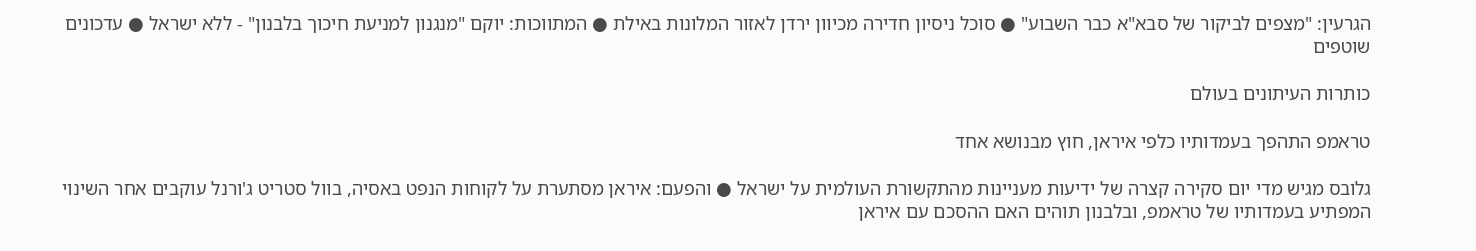הגרעין: "מצפים לביקור של סבא"א כבר השבוע" ● סוכל ניסיון חדירה מכיוון ירדן לאזור המלונות באילת ● המתווכות: יוקם "מנגנון למניעת חיכוך בלבנון" - ללא ישראל ● עדכונים שוטפים

כותרות העיתונים בעולם

טראמפ התהפך בעמדותיו כלפי איראן, חוץ מבנושא אחד

גלובס מגיש מדי יום סקירה קצרה של ידיעות מעניינות מהתקשורת העולמית על ישראל ● והפעם: איראן מסתערת על לקוחות הנפט באסיה, בוול סטריט ג'ורנל עוקבים אחר השינוי המפתיע בעמדותיו של טראמפ, ובלבנון תוהים האם ההסכם עם איראן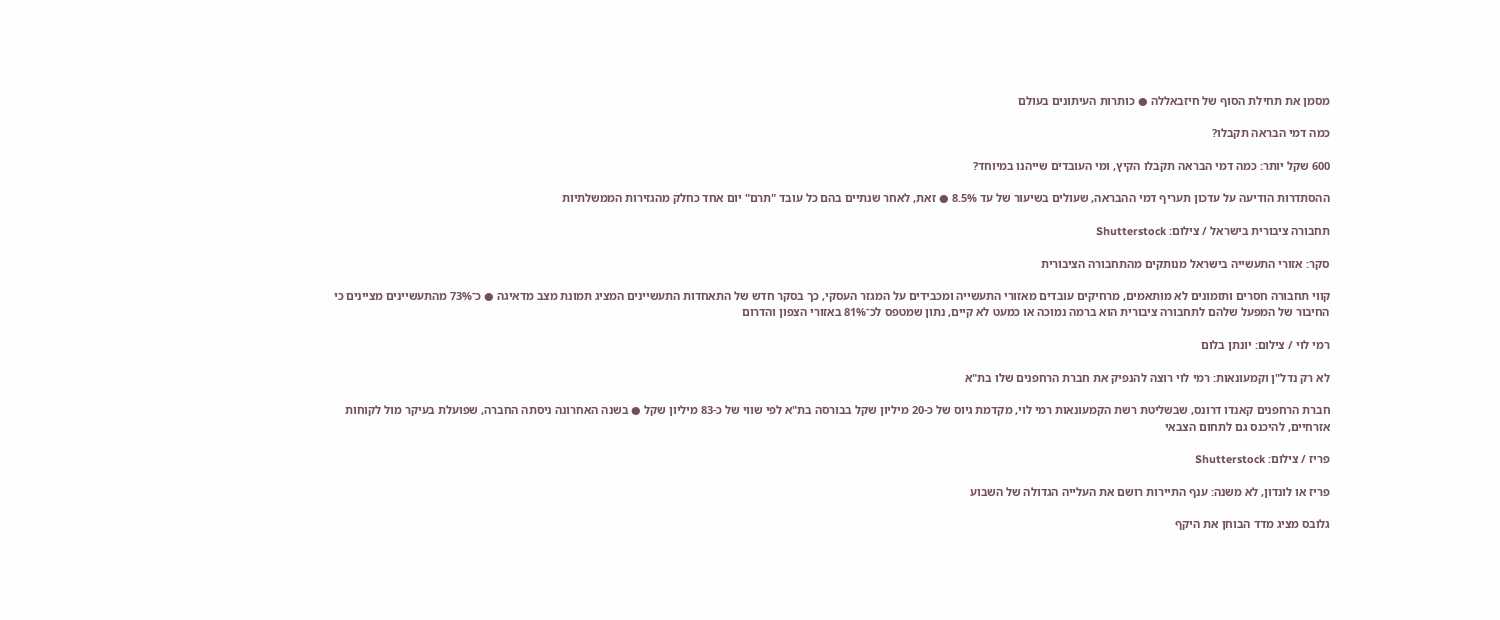מסמן את תחילת הסוף של חיזבאללה ● כותרות העיתונים בעולם

כמה דמי הבראה תקבלו?

600 שקל יותר: כמה דמי הבראה תקבלו הקיץ, ומי העובדים שייהנו במיוחד?

ההסתדרות הודיעה על עדכון תעריף דמי ההבראה, שעולים בשיעור של עד 8.5% ● זאת, לאחר שנתיים בהם כל עובד "תרם" יום אחד כחלק מהגזירות הממשלתיות

תחבורה ציבורית בישראל / צילום: Shutterstock

סקר: אזורי התעשייה בישראל מנותקים מהתחבורה הציבורית

קווי תחבורה חסרים ותזמונים לא מותאמים, מרחיקים עובדים מאזורי התעשייה ומכבידים על המגזר העסקי, כך בסקר חדש של התאחדות התעשיינים המציג תמונת מצב מדאיגה ● כ־73% מהתעשיינים מציינים כי החיבור של המפעל שלהם לתחבורה ציבורית הוא ברמה נמוכה או כמעט לא קיים, נתון שמטפס לכ־81% באזורי הצפון והדרום

רמי לוי / צילום: יונתן בלום

לא רק נדל"ן וקמעונאות: רמי לוי רוצה להנפיק את חברת הרחפנים שלו בת"א

חברת הרחפנים קאנדו דרונס, שבשליטת רשת הקמעונאות רמי לוי, מקדמת גיוס של כ-20 מיליון שקל בבורסה בת"א לפי שווי של כ-83 מיליון שקל ● בשנה האחרונה ניסתה החברה, שפועלת בעיקר מול לקוחות אזרחיים, להיכנס גם לתחום הצבאי

פריז / צילום: Shutterstock

פריז או לונדון, לא משנה: ענף התיירות רושם את העלייה הגדולה של השבוע

גלובס מציג מדד הבוחן את היקף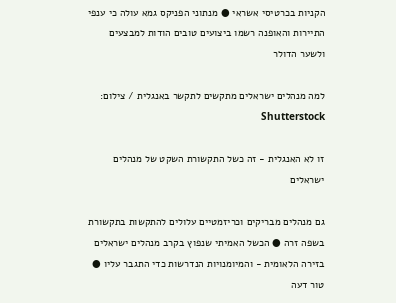הקניות בכרטיסי אשראי ● מנתוני הפניקס גמא עולה כי ענפי התיירות והאופנה רשמו ביצועים טובים הודות למבצעים ולשער הדולר

למה מנהלים ישראלים מתקשים לתקשר באנגלית / צילום: Shutterstock

זו לא האנגלית - זה כשל התקשורת השקט של מנהלים ישראלים

גם מנהלים מבריקים וכריזמטיים עלולים להתקשות בתקשורת בשפה זרה ● הכשל האמיתי שנפוץ בקרב מנהלים ישראלים בזירה הלאומית - והמיומנויות הנדרשות כדי התגבר עליו ● טור דעה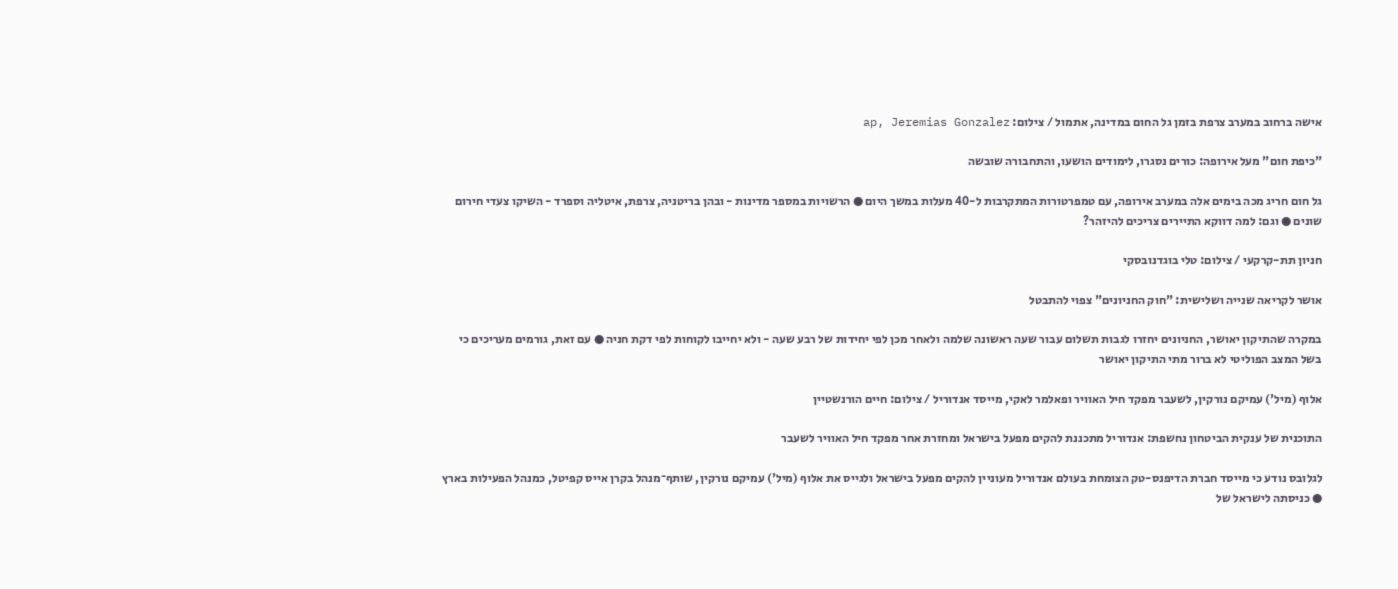אישה ברחוב במערב צרפת בזמן גל החום במדינה, אתמול / צילום: ap, Jeremias Gonzalez

"כיפת חום" מעל אירופה: כורים נסגרו, לימודים הושעו, והתחבורה שובשה

גל חום חריג מכה בימים אלה במערב אירופה, עם טמפרטורות המתקרבות ל-40 מעלות במשך היום ● הרשויות במספר מדינות - ובהן בריטניה, צרפת, איטליה וספרד - השיקו צעדי חירום שונים ● וגם: למה דווקא התיירים צריכים להיזהר?

חניון תת-קרקעי / צילום: טלי בוגדנובסקי

אושר לקריאה שנייה ושלישית: "חוק החניונים" צפוי להתבטל

במקרה שהתיקון יאושר, החניונים יחזרו לגבות תשלום עבור שעה ראשונה שלמה ולאחר מכן לפי יחידות של רבע שעה - ולא יחייבו לקוחות לפי דקת חניה ● עם זאת, גורמים מעריכים כי בשל המצב הפוליטי לא ברור מתי התיקון יאושר

אלוף (מיל') עמיקם נורקין, לשעבר מפקד חיל האוויר ופאלמר לאקי, מייסד אנדוריל / צילום: חיים הורנשטיין

התוכנית של ענקית הביטחון נחשפת: אנדוריל מתכננת להקים מפעל בישראל ומחזרת אחר מפקד חיל האוויר לשעבר

לגלובס נודע כי מייסד חברת הדיפנס-טק הצומחת בעולם אנדוריל מעוניין להקים מפעל בישראל ולגייס את אלוף (מיל') עמיקם נורקין, שותף־מנהל בקרן אייס קפיטל, כמנהל הפעילות בארץ ● כניסתה לישראל של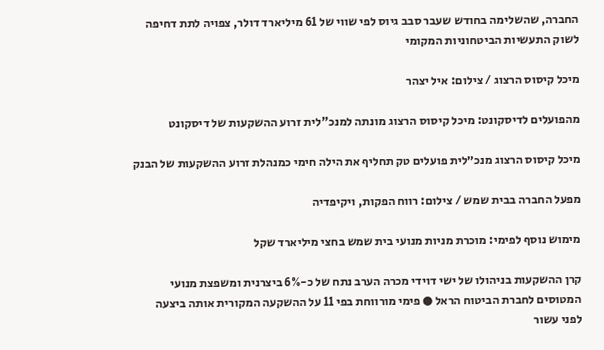החברה, שהשלימה בחודש שעבר סבב גיוס לפי שווי של 61 מיליארד דולר, צפויה לתת דחיפה לשוק התעשיות הביטחוניות המקומי

מיכל קיסוס הרצוג / צילום: איל יצהר

מהפועלים לדיסקונט: מיכל קיסוס הרצוג מונתה למנכ"לית זרוע ההשקעות של דיסקונט

מיכל קיסוס הרצוג מנכ״לית פועלים טק תחליף את הילה חימי כמנהלת זרוע ההשקעות של הבנק

מפעל החברה בבית שמש / צילום: רווח הפקות, ויקיפדיה

מימוש נוסף לפימי: מוכרת מניות מנועי בית שמש בחצי מיליארד שקל

קרן ההשקעות בניהולו של ישי דוידי מכרה הערב נתח של כ-6% ביצרנית ומשפצת מנועי המטוסים לחברת הביטוח הראל ● פימי מורווחת בפי 11 על ההשקעה המקורית אותה ביצעה לפני עשור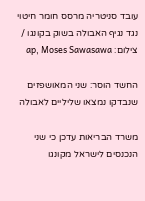עובד סניטריה מרסס חומר חיטוי נגד נגיף האבולה בשוק בקונגו / צילום: ap, Moses Sawasawa

החשד הוסר: שני המאושפזים שנבדקו נמצאו שליליים לאבולה

משרד הבריאות עדכן כי שני הנכנסים לישראל מקונגו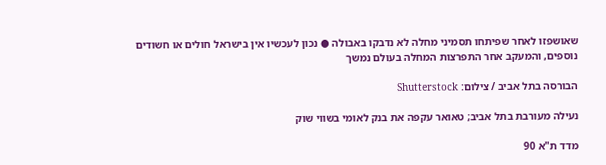שאושפזו לאחר שפיתחו תסמיני מחלה לא נדבקו באבולה ● נכון לעכשיו אין בישראל חולים או חשודים נוספים, והמעקב אחר התפרצות המחלה בעולם נמשך

הבורסה בתל אביב / צילום: Shutterstock

נעילה מעורבת בתל אביב; טאואר עקפה את בנק לאומי בשווי שוק

מדד ת"א 90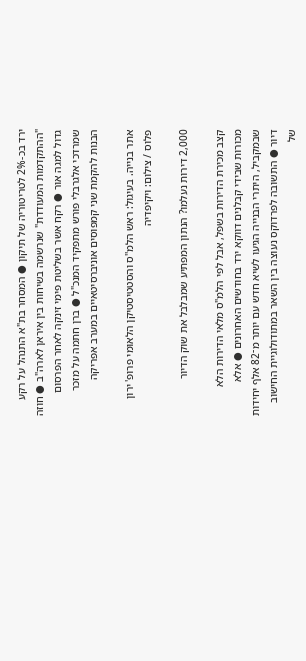ירד בכ-2% לטריטוריה של תיקון ● המסחר בת"א התנהל על רקע "ההתקדמות המעודדת" שנרשמה בשיחות בין איראן לארה"ב ● חוזה גדול למגה אור ● רקח אשר בשליטת פימי זינקה לאחר הפרסום שמרדכי אלגרבלי פורש מתפקיד המנכ"ל ● ברן חתמה על מזכר הבנות להקמת שני קמפוסים אוניברסיטאיים במערב אפריקה

אתר בנייה. בעיגול: ראש הלמ''ס והסטטיסטיקן הלאומי פרופ' ירון פלוס / צילום: ויקיפדיה

2,000 דירות נעלמו? הנתון המפתיע שמבלבל את שוק הדיור

קצב מכירת הדירות בשפל, אבל לפי הלמ"ס מלאי הדירות הלא מכורות שבידי קבלנים דווקא ירד בחודשים האחרונים ● אלא שבמקביל, היתרי הבנייה הגיעו לשיא חדש עם יותר מ־82 אלף יחידות דיור ● התשובה לפרדוקס נעוצה בין השאר במתודולוגיית החישוב של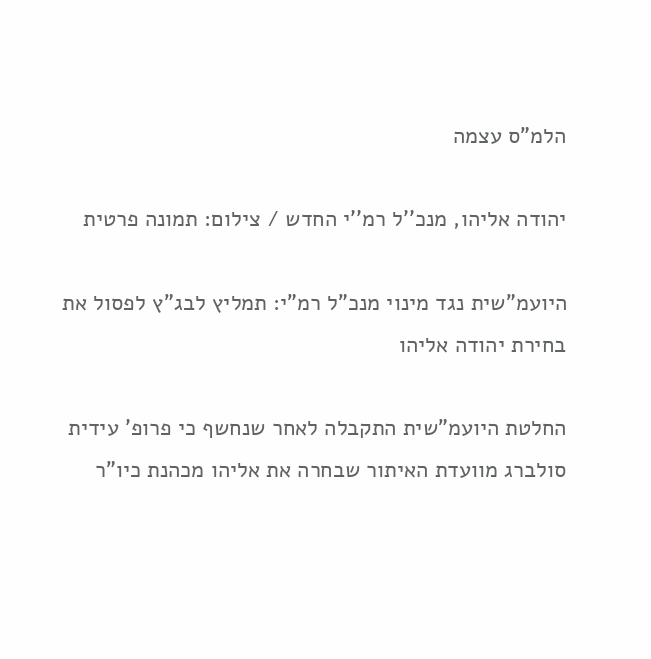הלמ"ס עצמה

יהודה אליהו, מנכ''ל רמ''י החדש / צילום: תמונה פרטית

היועמ"שית נגד מינוי מנכ"ל רמ"י: תמליץ לבג"ץ לפסול את בחירת יהודה אליהו

החלטת היועמ"שית התקבלה לאחר שנחשף כי פרופ' עידית סולברג מוועדת האיתור שבחרה את אליהו מכהנת כיו"ר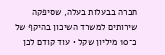חברה בבעלות בעלה, שסיפקה שירותים למשרד השיכון בהיקף של כ־10 מיליון שקל • עוד קודם לכן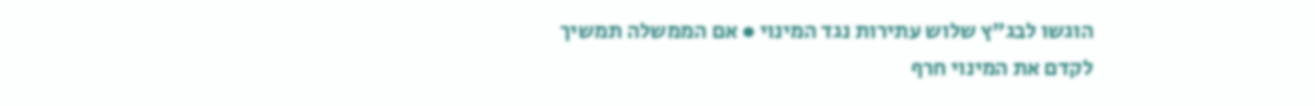הוגשו לבג"ץ שלוש עתירות נגד המינוי ● אם הממשלה תמשיך לקדם את המינוי חרף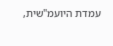עמדת היועמ"שית,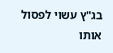בג"ץ עשוי לפסול אותו